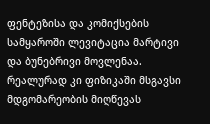ფენტეზისა და კომიქსების სამყაროში ლევიტაცია მარტივი და ბუნებრივი მოვლენაა. რეალურად კი ფიზიკაში მსგავსი მდგომარეობის მიღწევას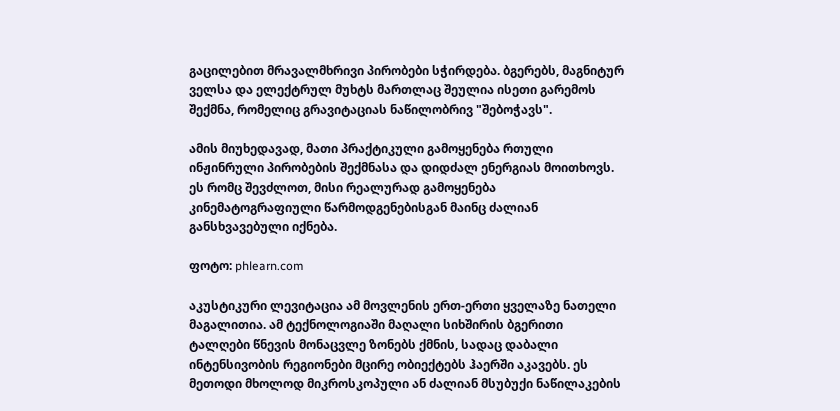გაცილებით მრავალმხრივი პირობები სჭირდება. ბგერებს, მაგნიტურ ველსა და ელექტრულ მუხტს მართლაც შეულია ისეთი გარემოს შექმნა, რომელიც გრავიტაციას ნაწილობრივ "შებოჭავს".

ამის მიუხედავად, მათი პრაქტიკული გამოყენება რთული ინჟინრული პირობების შექმნასა და დიდძალ ენერგიას მოითხოვს. ეს რომც შევძლოთ, მისი რეალურად გამოყენება კინემატოგრაფიული წარმოდგენებისგან მაინც ძალიან განსხვავებული იქნება.

ფოტო: phlearn.com

აკუსტიკური ლევიტაცია ამ მოვლენის ერთ-ერთი ყველაზე ნათელი მაგალითია. ამ ტექნოლოგიაში მაღალი სიხშირის ბგერითი ტალღები წნევის მონაცვლე ზონებს ქმნის, სადაც დაბალი ინტენსივობის რეგიონები მცირე ობიექტებს ჰაერში აკავებს. ეს მეთოდი მხოლოდ მიკროსკოპული ან ძალიან მსუბუქი ნაწილაკების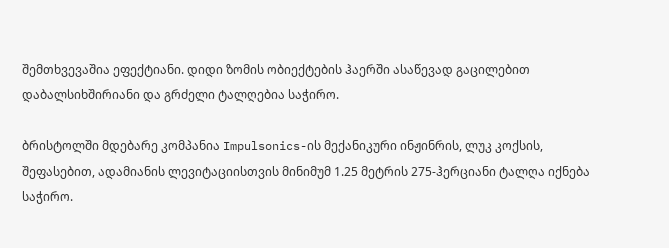შემთხვევაშია ეფექტიანი. დიდი ზომის ობიექტების ჰაერში ასაწევად გაცილებით დაბალსიხშირიანი და გრძელი ტალღებია საჭირო.

ბრისტოლში მდებარე კომპანია Impulsonics-ის მექანიკური ინჟინრის, ლუკ კოქსის, შეფასებით, ადამიანის ლევიტაციისთვის მინიმუმ 1.25 მეტრის 275-ჰერციანი ტალღა იქნება საჭირო.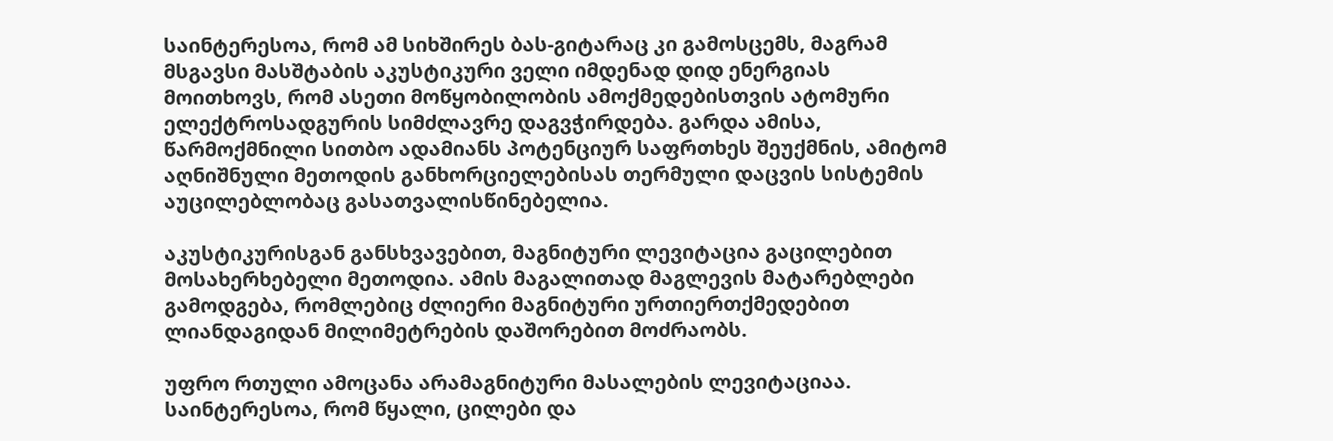საინტერესოა, რომ ამ სიხშირეს ბას-გიტარაც კი გამოსცემს, მაგრამ მსგავსი მასშტაბის აკუსტიკური ველი იმდენად დიდ ენერგიას მოითხოვს, რომ ასეთი მოწყობილობის ამოქმედებისთვის ატომური ელექტროსადგურის სიმძლავრე დაგვჭირდება. გარდა ამისა, წარმოქმნილი სითბო ადამიანს პოტენციურ საფრთხეს შეუქმნის, ამიტომ აღნიშნული მეთოდის განხორციელებისას თერმული დაცვის სისტემის აუცილებლობაც გასათვალისწინებელია.

აკუსტიკურისგან განსხვავებით, მაგნიტური ლევიტაცია გაცილებით მოსახერხებელი მეთოდია. ამის მაგალითად მაგლევის მატარებლები გამოდგება, რომლებიც ძლიერი მაგნიტური ურთიერთქმედებით ლიანდაგიდან მილიმეტრების დაშორებით მოძრაობს.

უფრო რთული ამოცანა არამაგნიტური მასალების ლევიტაციაა. საინტერესოა, რომ წყალი, ცილები და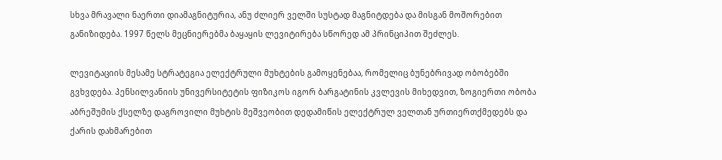სხვა მრავალი ნაერთი დიამაგნიტურია, ანუ ძლიერ ველში სუსტად მაგნიტდება და მისგან მოშორებით განიზიდება. 1997 წელს მეცნიერებმა ბაყაყის ლევიტირება სწორედ ამ პრინციპით შეძლეს.

ლევიტაციის მესამე სტრატეგია ელექტრული მუხტების გამოყენებაა, რომელიც ბუნებრივად ობობებში გვხვდება. პენსილვანიის უნივერსიტეტის ფიზიკოს იგორ ბარგატინის კვლევის მიხედვით, ზოგიერთი ობობა აბრეშუმის ქსელზე დაგროვილი მუხტის მეშვეობით დედამიწის ელექტრულ ველთან ურთიერთქმედებს და ქარის დახმარებით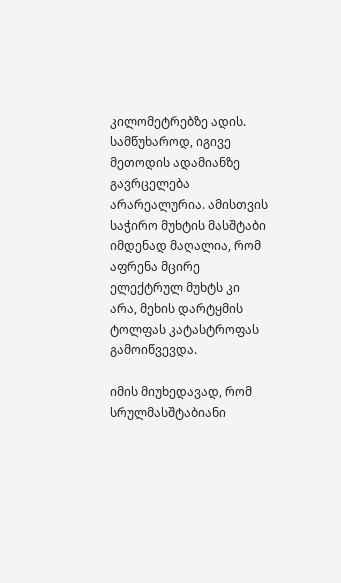კილომეტრებზე ადის. სამწუხაროდ, იგივე მეთოდის ადამიანზე გავრცელება არარეალურია. ამისთვის საჭირო მუხტის მასშტაბი იმდენად მაღალია, რომ აფრენა მცირე ელექტრულ მუხტს კი არა, მეხის დარტყმის ტოლფას კატასტროფას გამოიწვევდა.

იმის მიუხედავად, რომ სრულმასშტაბიანი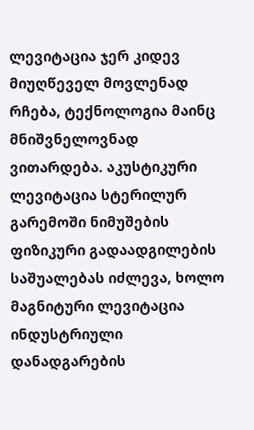ლევიტაცია ჯერ კიდევ მიუღწეველ მოვლენად რჩება, ტექნოლოგია მაინც მნიშვნელოვნად ვითარდება. აკუსტიკური ლევიტაცია სტერილურ გარემოში ნიმუშების ფიზიკური გადაადგილების საშუალებას იძლევა, ხოლო მაგნიტური ლევიტაცია ინდუსტრიული დანადგარების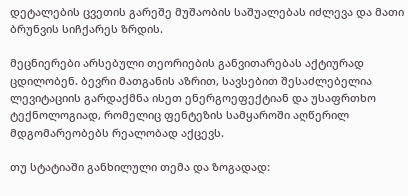დეტალების ცვეთის გარეშე მუშაობის საშუალებას იძლევა და მათი ბრუნვის სიჩქარეს ზრდის.

მეცნიერები არსებული თეორიების განვითარებას აქტიურად ცდილობენ. ბევრი მათგანის აზრით, სავსებით შესაძლებელია ლევიტაციის გარდაქმნა ისეთ ენერგოეფექტიან და უსაფრთხო ტექნოლოგიად, რომელიც ფენტეზის სამყაროში აღწერილ მდგომარეობებს რეალობად აქცევს.

თუ სტატიაში განხილული თემა და ზოგადად: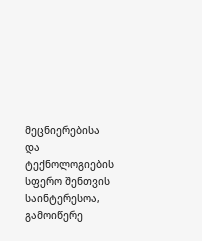მეცნიერებისა და ტექნოლოგიების სფერო შენთვის საინტერესოა, გამოიწერე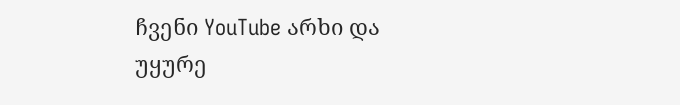ჩვენი YouTube არხი და უყურე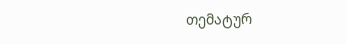თემატურ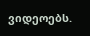ვიდეოებს.